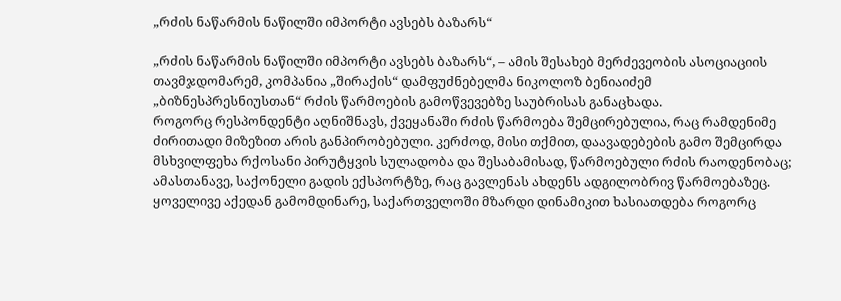„რძის ნაწარმის ნაწილში იმპორტი ავსებს ბაზარს“

„რძის ნაწარმის ნაწილში იმპორტი ავსებს ბაზარს“, – ამის შესახებ მერძევეობის ასოციაციის თავმჯდომარემ, კომპანია „შირაქის“ დამფუძნებელმა ნიკოლოზ ბენიაიძემ „ბიზნესპრესნიუსთან“ რძის წარმოების გამოწვევებზე საუბრისას განაცხადა.
როგორც რესპონდენტი აღნიშნავს, ქვეყანაში რძის წარმოება შემცირებულია, რაც რამდენიმე ძირითადი მიზეზით არის განპირობებული. კერძოდ, მისი თქმით, დაავადებების გამო შემცირდა მსხვილფეხა რქოსანი პირუტყვის სულადობა და შესაბამისად, წარმოებული რძის რაოდენობაც; ამასთანავე, საქონელი გადის ექსპორტზე, რაც გავლენას ახდენს ადგილობრივ წარმოებაზეც.
ყოველივე აქედან გამომდინარე, საქართველოში მზარდი დინამიკით ხასიათდება როგორც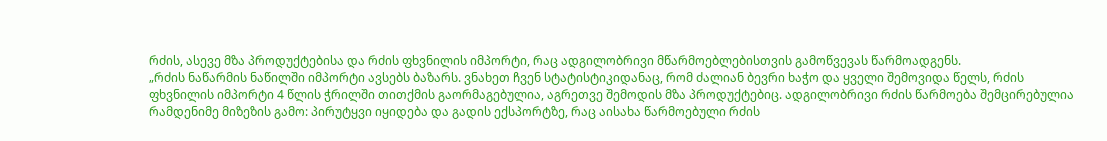რძის, ასევე მზა პროდუქტებისა და რძის ფხვნილის იმპორტი, რაც ადგილობრივი მწარმოებლებისთვის გამოწვევას წარმოადგენს.
„რძის ნაწარმის ნაწილში იმპორტი ავსებს ბაზარს. ვნახეთ ჩვენ სტატისტიკიდანაც, რომ ძალიან ბევრი ხაჭო და ყველი შემოვიდა წელს, რძის ფხვნილის იმპორტი 4 წლის ჭრილში თითქმის გაორმაგებულია, აგრეთვე შემოდის მზა პროდუქტებიც. ადგილობრივი რძის წარმოება შემცირებულია რამდენიმე მიზეზის გამო: პირუტყვი იყიდება და გადის ექსპორტზე, რაც აისახა წარმოებული რძის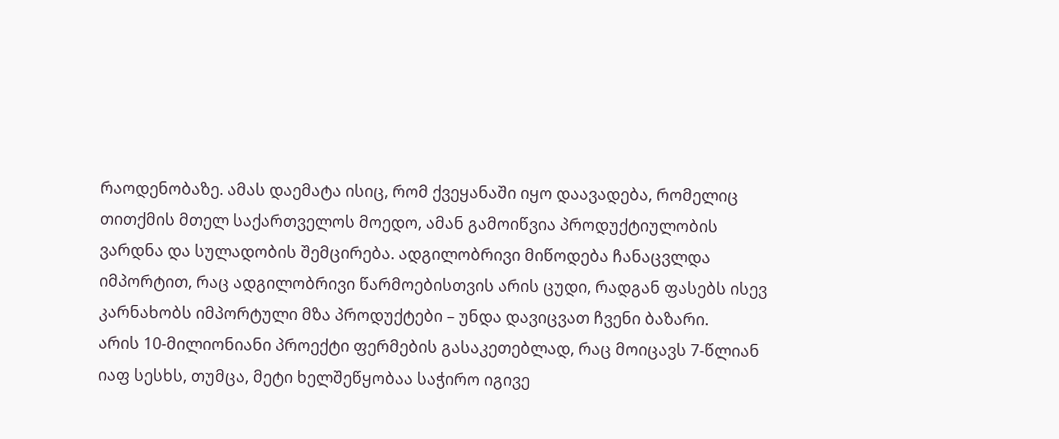რაოდენობაზე. ამას დაემატა ისიც, რომ ქვეყანაში იყო დაავადება, რომელიც თითქმის მთელ საქართველოს მოედო, ამან გამოიწვია პროდუქტიულობის ვარდნა და სულადობის შემცირება. ადგილობრივი მიწოდება ჩანაცვლდა იმპორტით, რაც ადგილობრივი წარმოებისთვის არის ცუდი, რადგან ფასებს ისევ კარნახობს იმპორტული მზა პროდუქტები – უნდა დავიცვათ ჩვენი ბაზარი.
არის 10-მილიონიანი პროექტი ფერმების გასაკეთებლად, რაც მოიცავს 7-წლიან იაფ სესხს, თუმცა, მეტი ხელშეწყობაა საჭირო იგივე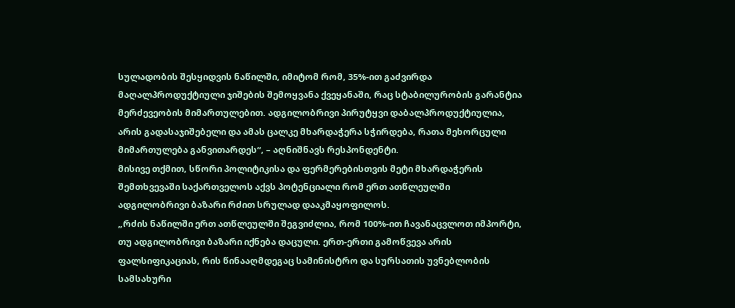სულადობის შესყიდვის ნაწილში, იმიტომ რომ, 35%-ით გაძვირდა მაღალპროდუქტიული ჯიშების შემოყვანა ქვეყანაში, რაც სტაბილურობის გარანტია მერძევეობის მიმართულებით. ადგილობრივი პირუტყვი დაბალპროდუქტიულია, არის გადასაჯიშებელი და ამას ცალკე მხარდაჭერა სჭირდება, რათა მეხორცული მიმართულება განვითარდეს“, – აღნიშნავს რესპონდენტი.
მისივე თქმით, სწორი პოლიტიკისა და ფერმერებისთვის მეტი მხარდაჭერის შემთხვევაში საქართველოს აქვს პოტენციალი რომ ერთ ათწლეულში ადგილობრივი ბაზარი რძით სრულად დააკმაყოფილოს.
„რძის ნაწილში ერთ ათწლეულში შეგვიძლია, რომ 100%-ით ჩავანაცვლოთ იმპორტი, თუ ადგილობრივი ბაზარი იქნება დაცული. ერთ-ერთი გამოწვევა არის ფალსიფიკაციას, რის წინააღმდეგაც სამინისტრო და სურსათის უვნებლობის სამსახური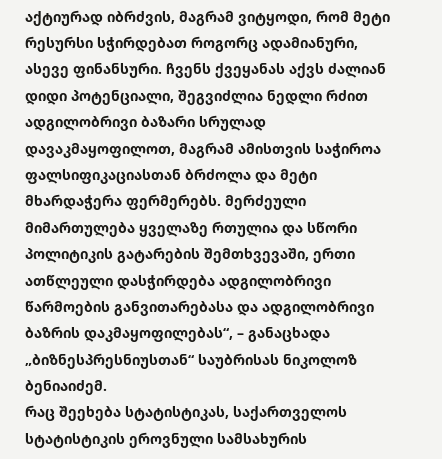აქტიურად იბრძვის, მაგრამ ვიტყოდი, რომ მეტი რესურსი სჭირდებათ როგორც ადამიანური, ასევე ფინანსური. ჩვენს ქვეყანას აქვს ძალიან დიდი პოტენციალი, შეგვიძლია ნედლი რძით ადგილობრივი ბაზარი სრულად დავაკმაყოფილოთ, მაგრამ ამისთვის საჭიროა ფალსიფიკაციასთან ბრძოლა და მეტი მხარდაჭერა ფერმერებს. მერძეული მიმართულება ყველაზე რთულია და სწორი პოლიტიკის გატარების შემთხვევაში, ერთი ათწლეული დასჭირდება ადგილობრივი წარმოების განვითარებასა და ადგილობრივი ბაზრის დაკმაყოფილებას“, – განაცხადა „ბიზნესპრესნიუსთან“ საუბრისას ნიკოლოზ ბენიაიძემ.
რაც შეეხება სტატისტიკას, საქართველოს სტატისტიკის ეროვნული სამსახურის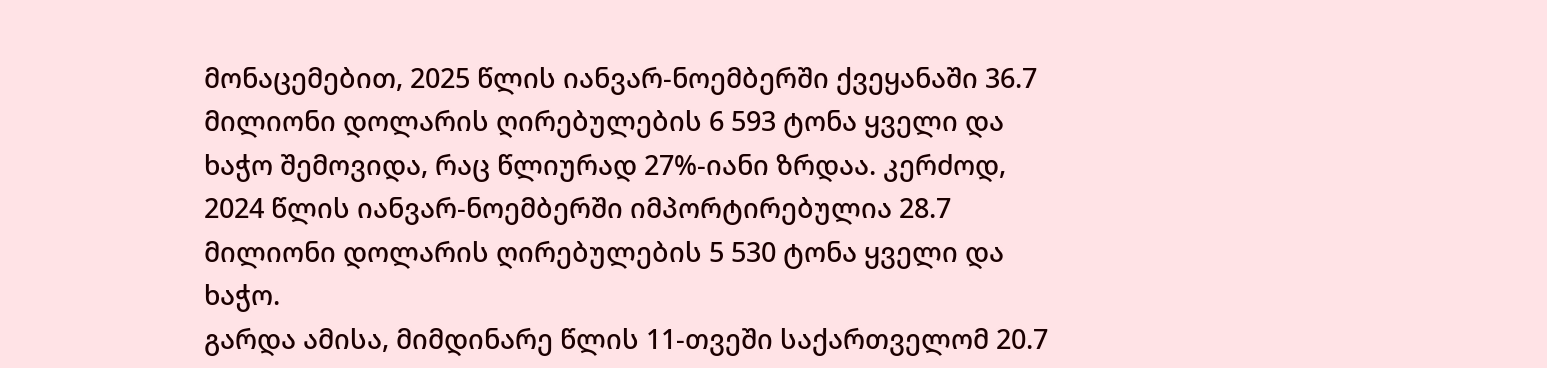მონაცემებით, 2025 წლის იანვარ-ნოემბერში ქვეყანაში 36.7 მილიონი დოლარის ღირებულების 6 593 ტონა ყველი და ხაჭო შემოვიდა, რაც წლიურად 27%-იანი ზრდაა. კერძოდ, 2024 წლის იანვარ-ნოემბერში იმპორტირებულია 28.7 მილიონი დოლარის ღირებულების 5 530 ტონა ყველი და ხაჭო.
გარდა ამისა, მიმდინარე წლის 11-თვეში საქართველომ 20.7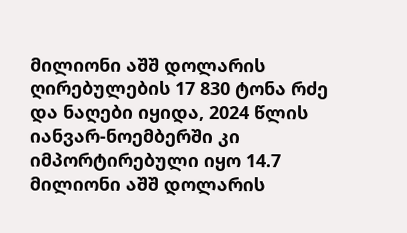მილიონი აშშ დოლარის ღირებულების 17 830 ტონა რძე და ნაღები იყიდა, 2024 წლის იანვარ-ნოემბერში კი იმპორტირებული იყო 14.7 მილიონი აშშ დოლარის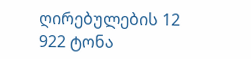ღირებულების 12 922 ტონა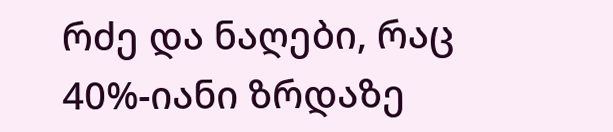რძე და ნაღები, რაც 40%-იანი ზრდაზე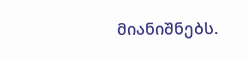მიანიშნებს.